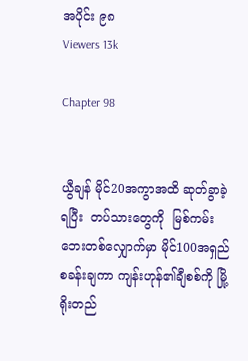အပိုင်း ၉၈
Viewers 13k

Chapter 98


ယွီချန် မိုင်20အကွာအထိ ဆုတ်ခွာခဲ့ရပြီး  တပ်သားတွေကို  မြစ်ကမ်းဘေးတစ်လျှောက်မှာ မိုင်100အရှည် စခန်းချကာ ကျန်းဟုန်၏ချီစစ်ကို မြို့ရိုးတည်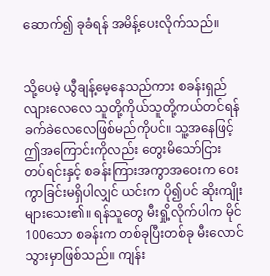ဆောက်၍ ခုခံရန် အမိန့်ပေးလိုက်သည်။


သို့ပေမဲ့ ယွီချန့်မေ့နေသည်ကား စခန်းရှည်လျားလေလေ သူတို့ကိုယ်သူတို့ကယ်တင်ရန် ခက်ခဲလေလေဖြစ်မည်ကိုပင်။ သူ့အနေဖြင့်  ဤအကြောင်းကိုလည်း တွေးမိသော်ငြား တပ်ရင်းနှင့် စခန်းကြားအကွာအဝေးက ဝေးကွာခြင်းမရှိပါလျှင် ယင်းက ပို၍ပင် ဆိုးကျိုးများသေး၏။ ရန်သူတွေ မီးရှို့လိုက်ပါက မိုင်100သော စခန်းက တစ်ခုပြီးတစ်ခု မီးလောင်သွားမှာဖြစ်သည်။ ကျန်း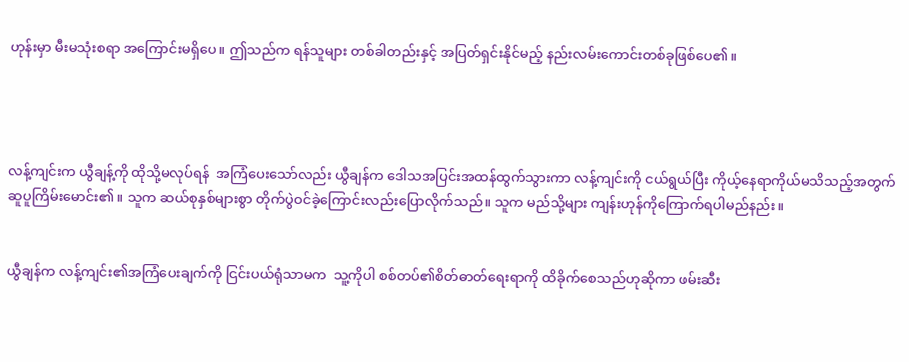ဟုန်းမှာ မီးမသုံးစရာ အကြောင်းမရှိပေ။ ဤသည်က ရန်သူများ တစ်ခါတည်းနှင့် အပြတ်ရှင်းနိုင်မည့် နည်းလမ်းကောင်းတစ်ခုဖြစ်ပေ၏။




လန့်ကျင်းက ယွီချန့်ကို ထိုသို့မလုပ်ရန်  အကြံပေးသော်လည်း ယွီချန်က ဒေါသအပြင်းအထန်ထွက်သွားကာ လန့်ကျင်းကို ငယ်ရွယ်ပြီး ကိုယ့်နေရာကိုယ်မသိသည့်အတွက် ဆူပူကြိမ်းမောင်း၏။ သူက ဆယ်စုနှစ်များစွာ တိုက်ပွဲဝင်ခဲ့ကြောင်းလည်းပြောလိုက်သည်။ သူက မည်သို့များ ကျန်းဟုန်ကိုကြောက်ရပါမည်နည်း။


ယွီချန်က လန့်ကျင်း၏အကြံပေးချက်ကို ငြင်းပယ်ရုံသာမက  သူ့ကိုပါ စစ်တပ်၏စိတ်ဓာတ်ရေးရာကို ထိခိုက်စေသည်ဟုဆိုကာ ဖမ်းဆီး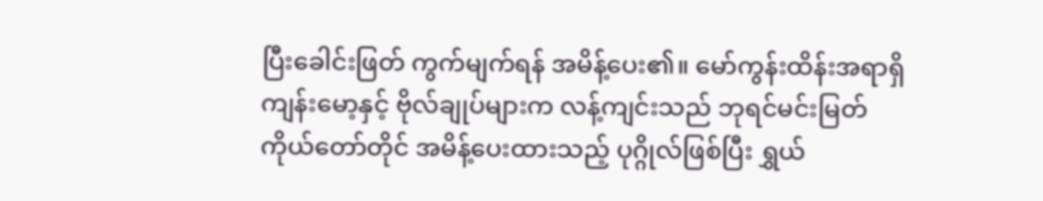ပြီးခေါင်းဖြတ် ကွက်မျက်ရန် အမိန့်ပေး၏။ မော်ကွန်းထိန်းအရာရှိကျန်းမော့နှင့် ဗိုလ်ချုပ်များက လန့်ကျင်းသည် ဘုရင်မင်းမြတ်ကိုယ်တော်တိုင် အမိန့်ပေးထားသည့် ပုဂ္ဂိုလ်ဖြစ်ပြီး ရွှယ်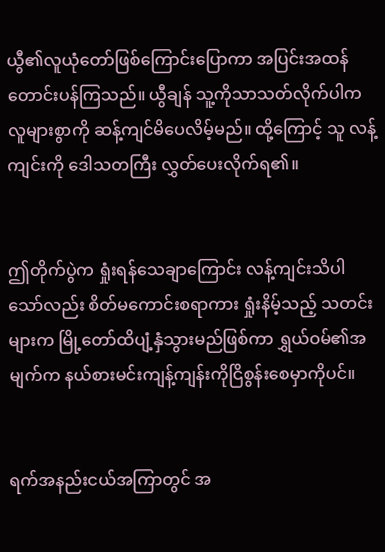ယွီ၏လူယုံတော်ဖြစ်ကြောင်းပြောကာ အပြင်းအထန် တောင်းပန်ကြသည်။ ယွီချန် သူ့ကိုသာသတ်လိုက်ပါက လူများစွာကို ဆန့်ကျင်မိပေလိမ့်မည်။ ထို့ကြောင့် သူ လန့်ကျင်းကို ဒေါသတကြီး လွှတ်ပေးလိုက်ရ၏။


ဤတိုက်ပွဲက ရှုံးရန်သေချာကြောင်း လန့်ကျင်းသိပါသော်လည်း စိတ်မကောင်းစရာကား ရှုံးနိမ့်သည့် သတင်းများက မြို့တော်ထိပျံ့နှံသွားမည်ဖြစ်ကာ ရွှယ်ဝမ်၏အမျက်က နယ်စားမင်းကျန့်ကျန်းကိုငြိစွန်းစေမှာကိုပင်။


ရက်အနည်းငယ်အကြာတွင် အ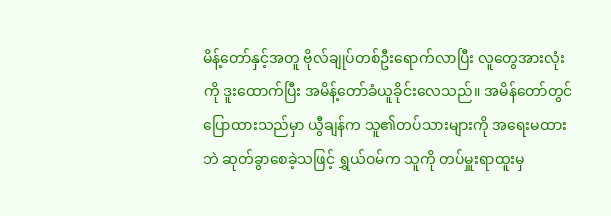မိန့်တော်နှင့်အတူ ဗိုလ်ချုပ်တစ်ဦးရောက်လာပြီး လူတွေအားလုံးကို ဒူးထောက်ပြီး အမိန့်တော်ခံယူခိုင်းလေသည်။ အမိန်တော်တွင် ပြောထားသည်မှာ ယွီချန်က သူ၏တပ်သားများကို အရေးမထားဘဲ ဆုတ်ခွာစေခဲ့သဖြင့် ရွှယ်ဝမ်က သူကို တပ်မှူးရာထူးမှ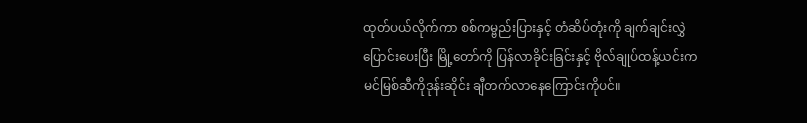ထုတ်ပယ်လိုက်ကာ စစ်ကမ္ဗည်းပြားနှင့် တံဆိပ်တုံးကို ချက်ချင်းလွှဲပြောင်းပေးပြီး မြို့တော်ကို ပြန်လာခိုင်းခြင်းနှင့် ဗိုလ်ချုပ်ထန့်ယင်းက မင်မြစ်ဆီကိုဒုန်းဆိုင်း ချီတက်လာနေကြောင်းကိုပင်။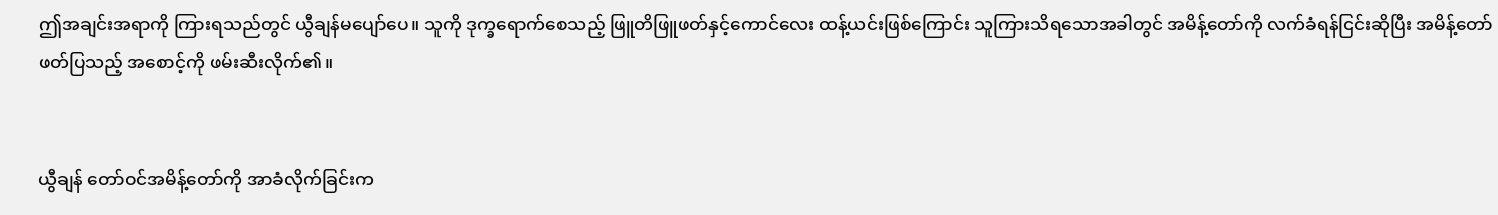ဤအချင်းအရာကို ကြားရသည်တွင် ယွီချန်မပျော်ပေ။ သူကို ဒုက္ခရောက်စေသည့် ဖြူတိဖြူဖတ်နှင့်ကောင်လေး ထန့်ယင်းဖြစ်ကြောင်း သူကြားသိရသောအခါတွင် အမိန့်တော်ကို လက်ခံရန်ငြင်းဆိုပြီး အမိန့်တော်ဖတ်ပြသည့် အစောင့်ကို ဖမ်းဆီးလိုက်၏။


ယွီချန် တော်ဝင်အမိန့်တော်ကို အာခံလိုက်ခြင်းက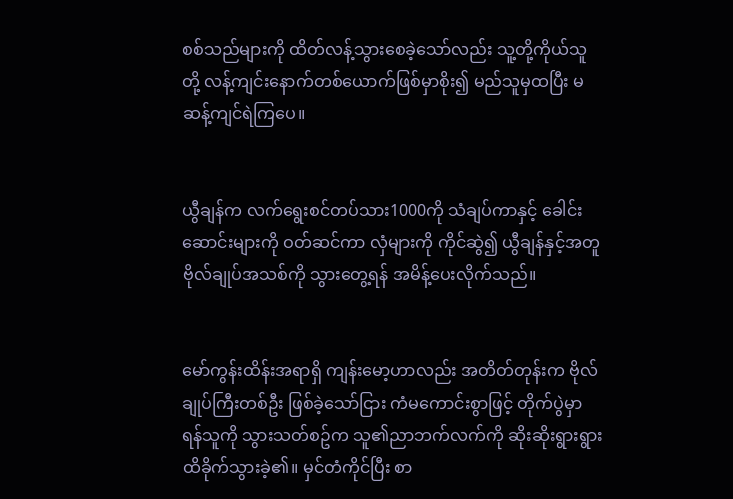စစ်သည်များကို ထိတ်လန့်သွားစေခဲ့သော်လည်း သူ့တို့ကိုယ်သူတို့ လန့်ကျင်းနောက်တစ်ယောက်ဖြစ်မှာစိုး၍ မည်သူမှထပြီး မဆန့်ကျင်ရဲကြပေ။


ယွီချန်က လက်ရွေးစင်တပ်သား1000ကို သံချပ်ကာနှင့် ခေါင်းဆောင်းများကို ဝတ်ဆင်ကာ လှံများကို ကိုင်ဆွဲ၍ ယွီချန်နှင့်အတူ ဗိုလ်ချုပ်အသစ်ကို သွားတွေ့ရန် အမိန့်ပေးလိုက်သည်။


မော်ကွန်းထိန်းအရာရှိ ကျန်းမော့ဟာလည်း အတိတ်တုန်းက ဗိုလ်ချုပ်ကြီးတစ်ဦး ဖြစ်ခဲ့သော်ငြား ကံမကောင်းစွာဖြင့် တိုက်ပွဲမှာ ရန်သူကို သွားသတ်စဥ်က သူ၏ညာဘက်လက်ကို ဆိုးဆိုးရွားရွားထိခိုက်သွားခဲ့၏။ မှင်တံကိုင်ပြီး စာ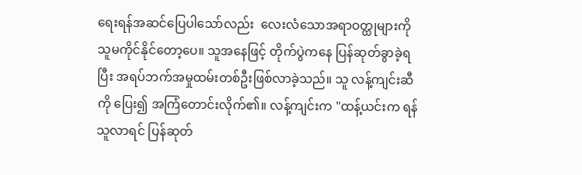ရေးရန်အဆင်ပြေပါသော်လည်း  လေးလံသောအရာဝတ္ထုများကို သူမကိုင်နိုင်တော့ပေ။ သူအနေဖြင့် တိုက်ပွဲကနေ ပြန်ဆုတ်ခွာခဲ့ရပြီး အရပ်ဘက်အမှုထမ်းတစ်ဦးဖြစ်လာခဲ့သည်။ သူ လန့်ကျင်းဆီကို ပြေး၍ အကြံတောင်းလိုက်၏။ လန့်ကျင်းက "ထန့်ယင်းက ရန်သူလာရင် ပြန်ဆုတ်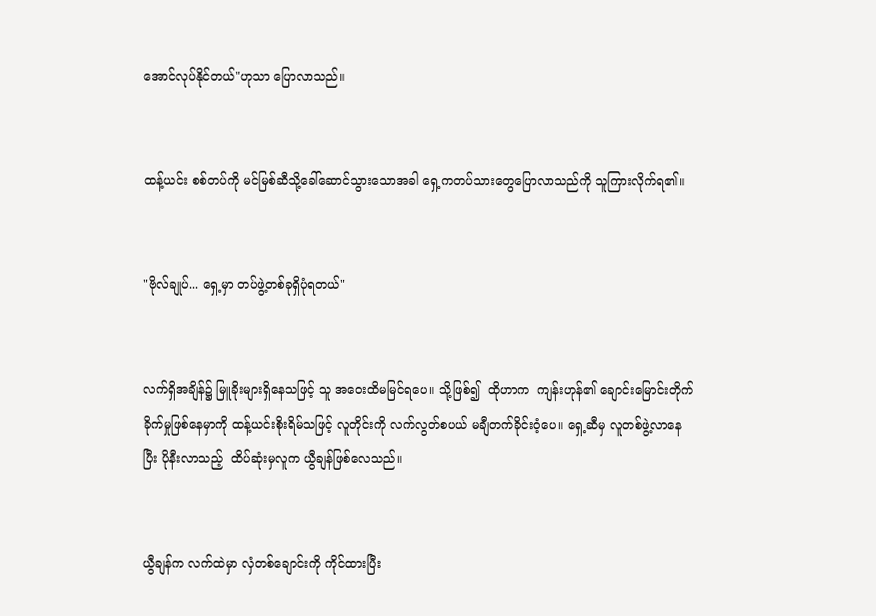အောင်လုပ်နိုင်တယ်"ဟုသာ ပြောလာသည်။


ထန့်ယင်း စစ်တပ်ကို မင်မြစ်ဆီသို့ခေါ်ဆောင်သွားသောအခါ ရှေ့ကတပ်သားတွေပြောလာသည်ကို သူကြားလိုက်ရ၏။


"ဗိုလ်ချုပ်... ရှေ့မှာ တပ်ဖွဲ့တစ်ခုရှိပုံရတယ်"


လက်ရှိအချိန်၌ မြူခိုးများရှိနေသဖြင့် သူ အဝေးထိမမြင်ရပေ။ သို့ဖြစ်၍  ထိုဟာက  ကျန်းဟုန်၏ ချောင်းမြောင်းတိုက်ခိုက်မှုဖြစ်နေမှာကို ထန့်ယင်းစိုးရိမ်သဖြင့် လူတိုင်းကို လက်လွတ်စပယ် မချီတက်ခိုင်းဝံ့ပေ။ ရှေ့ဆီမှ လူတစ်ဖွဲ့လာနေပြီး ပိုနီးလာသည့်  ထိပ်ဆုံးမှလူက ယွီချန်ဖြစ်လေသည်။


ယွီချန်က လက်ထဲမှာ လှံတစ်ချောင်းကို ကိုင်ထားပြီး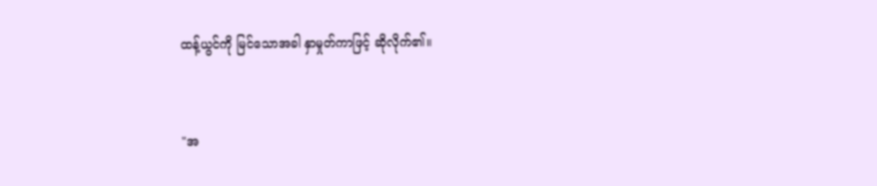ထန့်ယွင်ကို မြင်သောအခါ နှာမှုတ်ကာဖြင့် ဆိုလိုက်၏။


"အ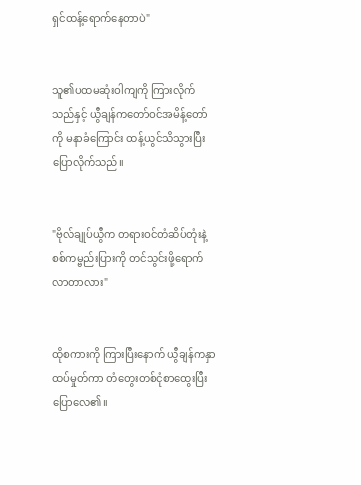ရှင်ထန့်ရောက်နေတာပဲ"


သူ၏ပထမဆုံးဝါကျကို ကြားလိုက်သည်နှင့် ယွီချန်ကတော်ဝင်အမိန့်တော်ကို မနာခံကြောင်း ထန့်ယွင်သိသွားပြီး ပြောလိုက်သည်။


"ဗိုလ်ချုပ်ယွီက တရားဝင်တံဆိပ်တုံးနဲ့ စစ်ကမ္ဗည်းပြားကို တင်သွင်းဖို့ရောက်လာတာလား"


ထိုစကားကို ကြားပြီးနောက် ယွီချန်ကနှာထပ်မှုတ်ကာ တံတွေးတစ်ငုံစာထွေးပြီး ပြောလေ၏။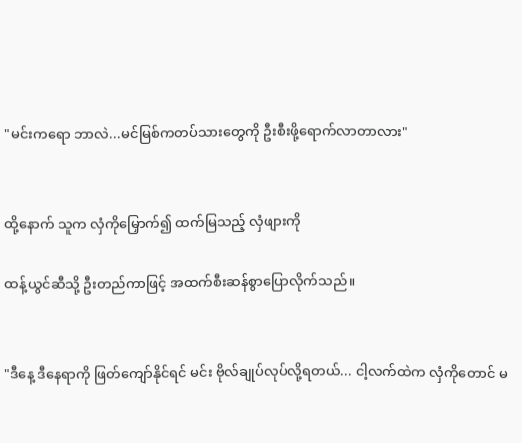"မင်းကရော ဘာလဲ...မင်မြစ်ကတပ်သားတွေကို ဦးစီးဖို့ရောက်လာတာလား"


ထို့နောက် သူက လှံကိုမြှောက်၍ ထက်မြသည့် လှံဖျားကို

ထန့်ယွင်ဆီသို့ ဦးတည်ကာဖြင့် အထက်စီးဆန်စွာပြောလိုက်သည်။


"ဒီနေ့ ဒီနေရာကို ဖြတ်ကျော်နိုင်ရင် မင်း ဗိုလ်ချုပ်လုပ်လို့ရတယ်... ငါ့လက်ထဲက လှံကိုတောင် မ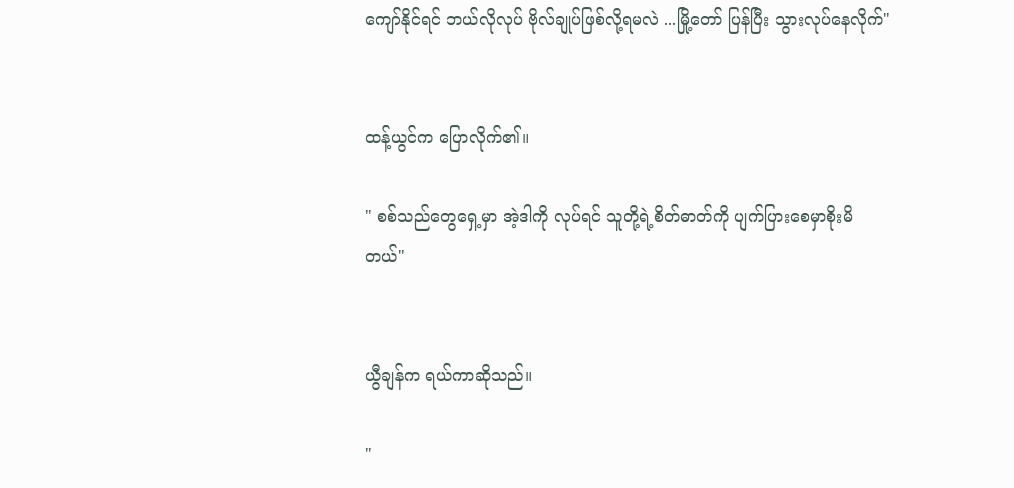ကျော်နိုင်ရင် ဘယ်လိုလုပ် ဗိုလ်ချုပ်ဖြစ်လို့ရမလဲ ...မြို့တော် ပြန်ပြီး သွားလုပ်နေလိုက်"


ထန့်ယွင်က ပြောလိုက်၏။

" စစ်သည်တွေရှေ့မှာ အဲ့ဒါကို လုပ်ရင် သူတို့ရဲ့စိတ်ဓာတ်ကို ပျက်ပြားစေမှာစိုးမိတယ်"


ယွီချန်က ရယ်ကာဆိုသည်။

"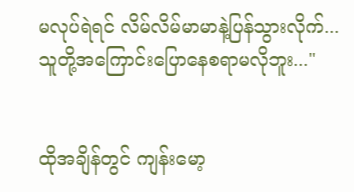မလုပ်ရဲရင် လိမ်လိမ်မာမာနဲ့ပြန်သွားလိုက်...သူတို့အကြောင်းပြောနေစရာမလိုဘူး..."


ထိုအချိန်တွင် ကျန်းမော့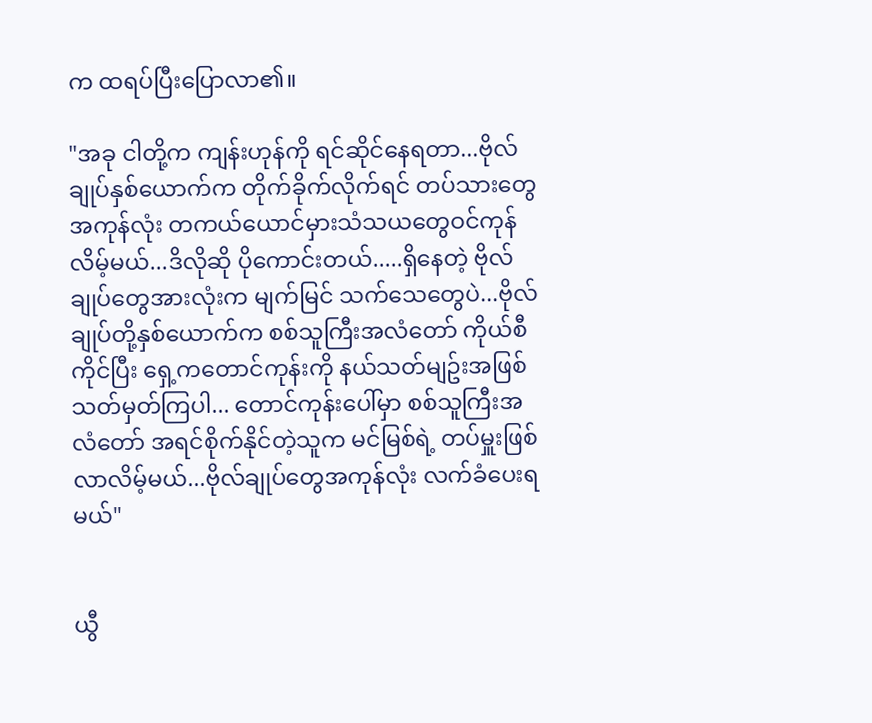က ထရပ်ပြီးပြောလာ၏။

"အခု ငါတို့က ကျန်းဟုန်ကို ရင်ဆိုင်နေရတာ...ဗိုလ်ချုပ်နှစ်ယောက်က တိုက်ခိုက်လိုက်ရင် တပ်သားတွေအကုန်လုံး တကယ်ယောင်မှားသံသယတွေဝင်ကုန်လိမ့်မယ်...ဒိလိုဆို ပိုကောင်းတယ်.....ရှိနေတဲ့ ဗိုလ်ချုပ်တွေအားလုံးက မျက်မြင် သက်သေတွေပဲ...ဗိုလ်ချုပ်တို့နှစ်ယောက်က စစ်သူကြီးအလံတော် ကိုယ်စီ ကိုင်ပြီး ရှေ့ကတောင်ကုန်းကို နယ်သတ်မျဥ်းအဖြစ်သတ်မှတ်ကြပါ... တောင်ကုန်းပေါ်မှာ စစ်သူကြီးအလံတော် အရင်စိုက်နိုင်တဲ့သူက မင်မြစ်ရဲ့ တပ်မှူးဖြစ်လာလိမ့်မယ်...ဗိုလ်ချုပ်တွေအကုန်လုံး လက်ခံပေးရမယ်"


ယွီ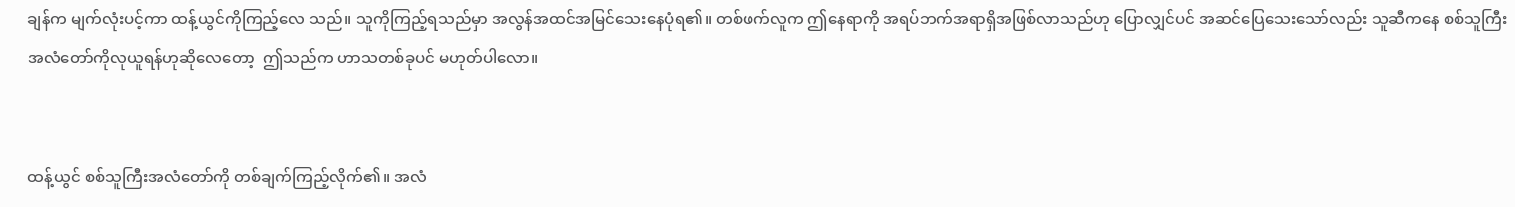ချန်က မျက်လုံးပင့်ကာ ထန့်ယွင်ကိုကြည့်လေ သည်။ သူကိုကြည့်ရသည်မှာ အလွန်အထင်အမြင်သေးနေပုံရ၏။ တစ်ဖက်လူက ဤနေရာကို အရပ်ဘက်အရာရှိအဖြစ်လာသည်ဟု ပြောလျှင်ပင် အဆင်ပြေသေးသော်လည်း သူဆီကနေ စစ်သူကြီးအလံတော်ကိုလုယူရန်ဟုဆိုလေတော့  ဤသည်က ဟာသတစ်ခုပင် မဟုတ်ပါလော။


ထန့်ယွင် စစ်သူကြီးအလံတော်ကို တစ်ချက်ကြည့်လိုက်၏။ အလံ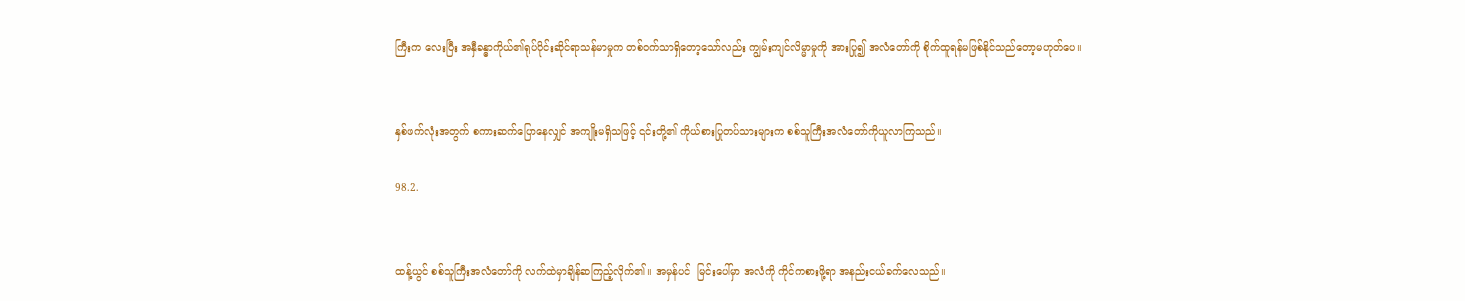ကြီးက လေးပြီး အနှီခန္ဓာကိုယ်၏ရုပ်ပိုင်းဆိုင်ရာသန်မာမှုက တစ်ဝက်သာရှိတော့သော်လည်း ကျွမ်းကျင်လိမ္မာမှုကို အားပြု၍ အလံတော်ကို စိုက်ထူရန်မဖြစ်နိုင်သည်တော့မဟုတ်ပေ။


နှစ်ဖက်လုံးအတွက် စကားဆက်ပြောနေလျှင် အကျိုးမရှိသဖြင့် ၎င်းတို့၏ ကိုယ်စားပြုတပ်သားများက စစ်သူကြီးအလံတော်ကိုယူလာကြသည်။

98.2.


ထန့်ယွင် စစ်သူကြီးအလံတော်ကို လက်ထဲမှာချိန်ဆကြည့်လိုက်၏။ အမှန်ပင်  မြင်းပေါ်မှာ အလံကို ကိုင်ကစားဖို့ရာ အနည်းငယ်ခက်လေသည်။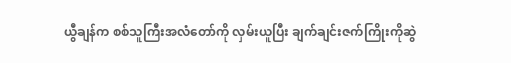ယွီချန်က စစ်သူကြီးအလံတော်ကို လှမ်းယူပြီး ချက်ချင်းဇက်ကြိုးကိုဆွဲ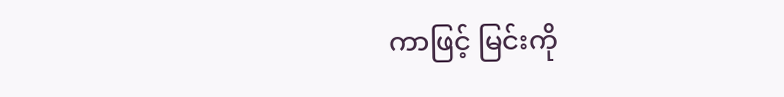ကာဖြင့် မြင်းကို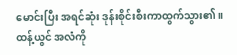မောင်းပြီး အရင်ဆုံး ဒုန်းစိုင်းစီးကာထွက်သွား၏။ ထန့်ယွင် အလံကို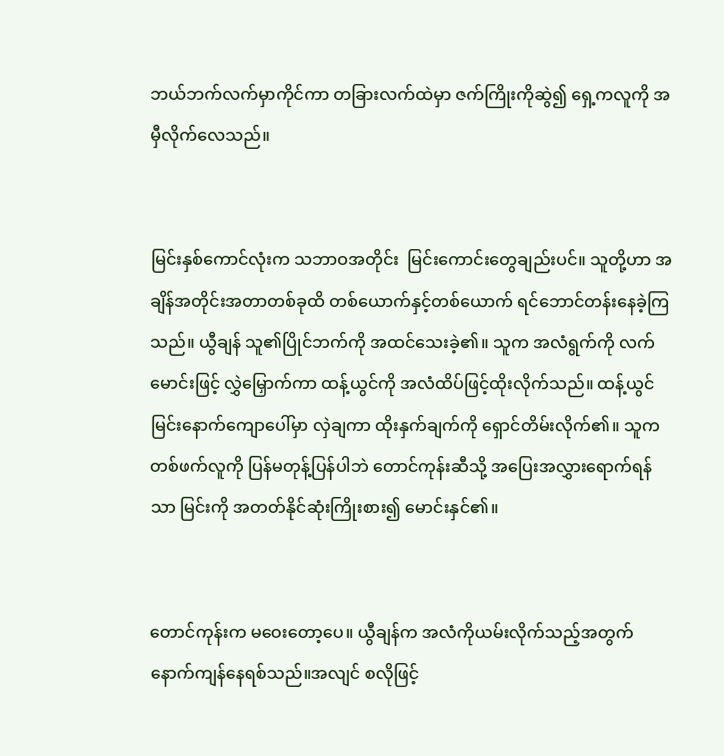ဘယ်ဘက်လက်မှာကိုင်ကာ တခြားလက်ထဲမှာ ဇက်ကြိုးကိုဆွဲ၍ ရှေ့ကလူကို အမှီလိုက်လေသည်။


မြင်းနှစ်ကောင်လုံးက သဘာဝအတိုင်း  မြင်းကောင်းတွေချည်းပင်။ သူတို့ဟာ အချိန်အတိုင်းအတာတစ်ခုထိ တစ်ယောက်နှင့်တစ်ယောက် ရင်ဘောင်တန်းနေခဲ့ကြသည်။ ယွီချန် သူ၏ပြိုင်ဘက်ကို အထင်သေးခဲ့၏။ သူက အလံရွက်ကို လက်မောင်းဖြင့် လွှဲမြှောက်ကာ ထန့်ယွင်ကို အလံထိပ်ဖြင့်ထိုးလိုက်သည်။ ထန့်ယွင် မြင်းနောက်ကျောပေါ်မှာ လှဲချကာ ထိုးနှက်ချက်ကို ရှောင်တိမ်းလိုက်၏။ သူက တစ်ဖက်လူကို ပြန်မတုန့်ပြန်ပါဘဲ တောင်ကုန်းဆီသို့ အပြေးအလွှားရောက်ရန်သာ မြင်းကို အတတ်နိုင်ဆုံးကြိုးစား၍ မောင်းနှင်၏။


တောင်ကုန်းက မဝေးတော့ပေ။ ယွီချန်က အလံကိုယမ်းလိုက်သည့်အတွက် နောက်ကျန်နေရစ်သည်။အလျင် စလိုဖြင့်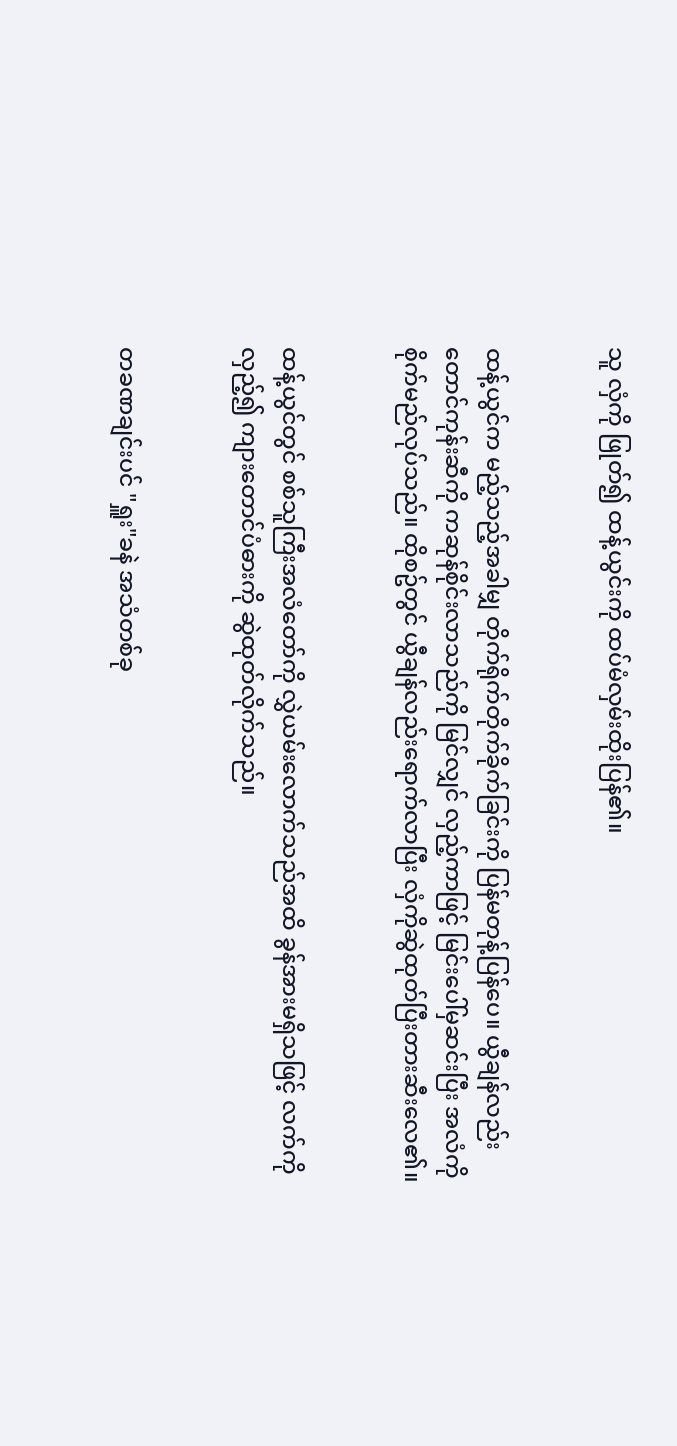သူ လှံကို ဖြုတ်၍ ထန့်ယွင်းကို ထပ်မံလှမ်းထိုးပြန်၏။


ထန့်ယွင်က မည့်သည့်အခါမျှ တိုက်ရိုက်တိုက်ခိုက်ခြင်းကို ပြန်မတုန့်ပြန်ပေ။ ယွီချန်လည်း တောင်ကုန်းဆီကို ကဆုန်စိုင်းလာသည်ကို မြင်လျှင် လှည့်ကာဖြင့် မြင်းပေါ်မှဆင်းပြီး အလံကို စိုက်မည်လုပ်သည်။ ထိုစဥ်တွင် ယွီချန်လည်းရောက်လာပြီး လှံကိုဆွဲထုတ်ပြီးတားဆီးလေ၏။


ထန့်ယွင်တွင် စစ်သူကြီးအလံတော်ကို လွှဲယမ်းလောက်သည်အထိ ခွန်အားမရှိသဖြင့် လက်ကိုလှည့်၍ ကျားတောင်ပံဓားကို ဆွဲထုတ်လိုက်သည်။


တခဏချင်းပင် "ရှူး"ခနဲ အသံတစ်ခု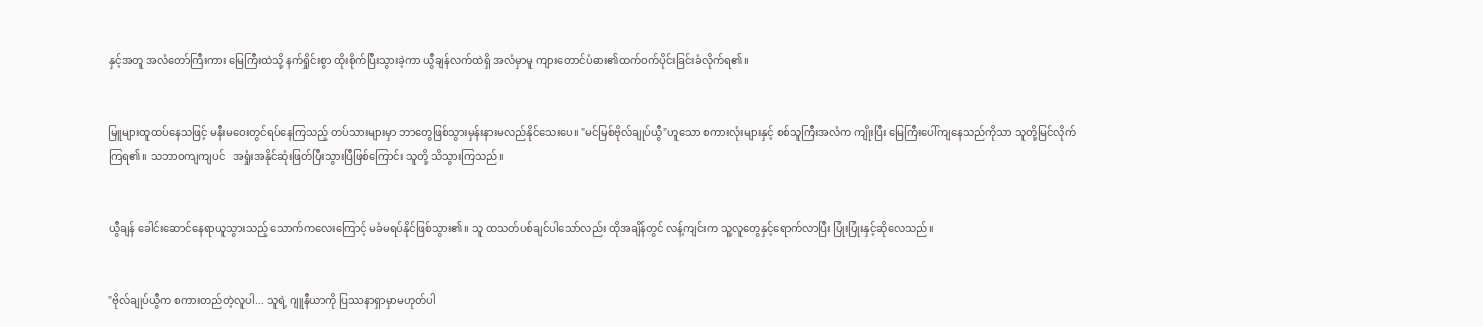နှင့်အတူ အလံတော်ကြီးကား မြေကြီးထဲသို့ နက်ရှိုင်းစွာ ထိုးစိုက်ပြီးသွားခဲ့ကာ ယွီချန်လက်ထဲရှိ အလံမှာမူ ကျားတောင်ပံဓား၏ထက်ဝက်ပိုင်းခြင်းခံလိုက်ရ၏။


မြူများထူထပ်နေသဖြင့် မနီးမဝေးတွင်ရပ်နေကြသည့် တပ်သားများမှာ ဘာတွေဖြစ်သွားမှန်းနားမလည်နိုင်သေးပေ။ "မင်မြစ်ဗိုလ်ချုပ်ယွီ"ဟူသော စကားလုံးများနှင့် စစ်သူကြီးအလံက ကျိုးပြီး မြေကြီးပေါ်ကျနေသည်ကိုသာ သူတို့မြင်လိုက်ကြရ၏။ သဘာဝကျကျပင်   အရှုံးအနိုင်ဆုံးဖြတ်ပြီးသွားပြီဖြစ်ကြောင်း သူတို့ သိသွားကြသည်။


ယွီချန် ခေါင်းဆောင်နေရာယူသွားသည့် သောက်ကလေးကြောင့် မခံမရပ်နိုင်ဖြစ်သွား၏။ သူ ထသတ်ပစ်ချင်ပါသော်လည်း ထိုအချိန်တွင် လန့်ကျင်းက သူ့လူတွေနှင့်ရောက်လာပြီး ပြုံးပြုံးနှင့်ဆိုလေသည်။


"ဗိုလ်ချုပ်ယွီက စကားတည်တဲ့လူပါ... သူရဲ့ ဂျူနီယာကို ပြဿနာရှာမှာမဟုတ်ပါ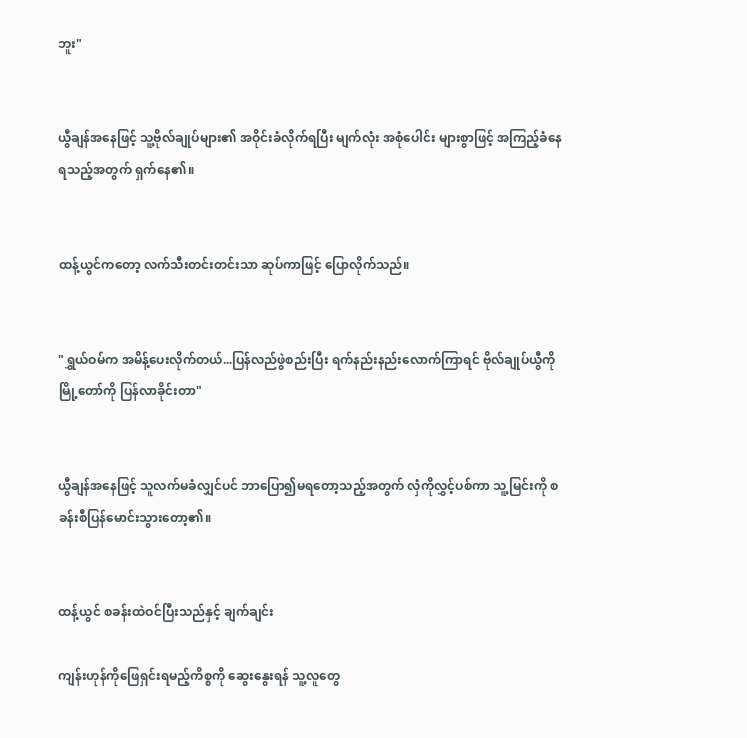ဘူး"


ယွီချန်အနေဖြင့် သူ့ဗိုလ်ချုပ်များ၏ အဝိုင်းခံလိုက်ရပြီး မျက်လုံး အစုံပေါင်း များစွာဖြင့် အကြည့်ခံနေရသည့်အတွက် ရှက်နေ၏။


ထန့်ယွင်ကတော့ လက်သီးတင်းတင်းသာ ဆုပ်ကာဖြင့် ပြောလိုက်သည်။


"ရွှယ်ဝမ်က အမိန့်ပေးလိုက်တယ်...ပြန်လည်ဖွဲစည်းပြီး ရက်နည်းနည်းလောက်ကြာရင် ဗိုလ်ချုပ်ယွီကို မြို့တော်ကို ပြန်လာခိုင်းတာ"


ယွီချန်အနေဖြင့် သူလက်မခံလျှင်ပင် ဘာပြော၍မရတော့သည့်အတွက် လှံကိုလွှင့်ပစ်ကာ သူ့မြင်းကို စခန်းစီပြန်မောင်းသွားတော့၏။


ထန့်ယွင် စခန်းထဲဝင်ပြီးသည်နှင့် ချက်ချင်း

ကျန်းဟုန်ကိုဖြေရှင်းရမည့်ကိစ္စကို ဆွေးနွေးရန် သူ့လူတွေ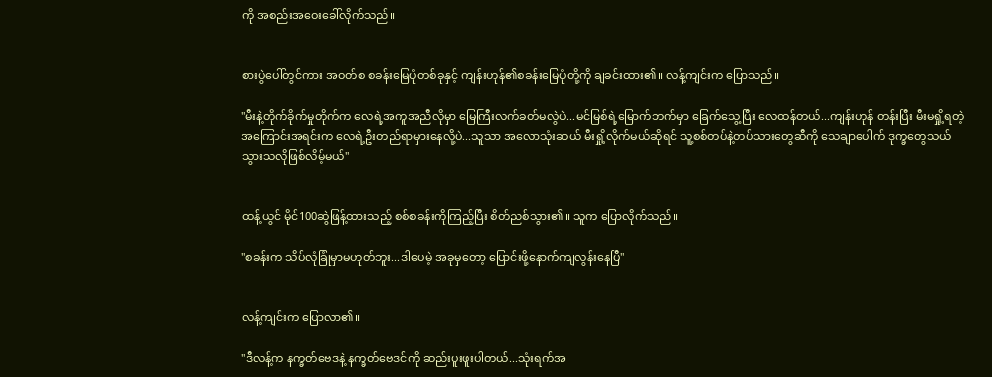ကို အစည်းအဝေးခေါ်လိုက်သည်။


စားပွဲပေါ်တွင်ကား အဝတ်စ စခန်းမြေပုံတစ်ခုနှင့် ကျန်းဟုန်၏စခန်းမြေပုံတို့ကို ချခင်းထား၏။ လန့်ကျင်းက ပြောသည်။

"မီးနဲ့တိုက်ခိုက်မှုတိုက်က လေရဲ့အကူအညီလိုမှာ မြေကြီးလက်ခတ်မလွဲပဲ...မင်မြစ်ရဲ့မြောက်ဘက်မှာ ခြေက်သွေ့ပြီး လေထန်တယ်...ကျန်းဟုန် တန်းပြီး မီးမရှို့ရတဲ့အကြောင်းအရင်းက လေရဲ့ဦးတည်ရာမှားနေလို့ပဲ...သူသာ အလောသုံးဆယ် မီးရှို့လိုက်မယ်ဆိုရင် သူ့စစ်တပ်နဲ့တပ်သားတွေဆီကို သေချာပေါက် ဒုက္ခတွေသယ်သွားသလိုဖြစ်လိမ့်မယ်"


ထန့်ယွင် မိုင်100ဆွဲဖြန့်ထားသည့် စစ်စခန်းကိုကြည့်ပြီး စိတ်ညစ်သွား၏။ သူက ပြောလိုက်သည်။

"စခန်းက သိပ်လုံခြုံမှာမဟုတ်ဘူး...ဒါပေမဲ့ အခုမှတော့ ပြောင်းဖို့နောက်ကျလွန်းနေပြီ"


လန့်ကျင်းက ပြောလာ၏။

"ဒီလန့်က နက္ခတ်ဗေဒနဲ့ နက္ခတ်ဗေဒင်ကို ဆည်းပူးဖူးပါတယ်...သုံးရက်အ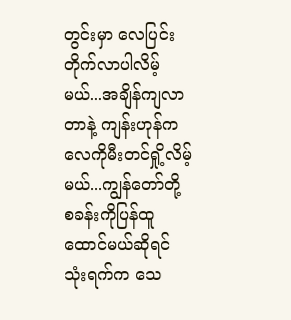တွင်းမှာ လေပြင်းတိုက်လာပါလိမ့်မယ်...အချိန်ကျလာတာနဲ့ ကျန်းဟုန်က လေကိုမီးတင်ရှို့လိမ့်မယ်...ကျွန်တော်တို့ စခန်းကိုပြန်ထူထောင်မယ်ဆိုရင် သုံးရက်က သေ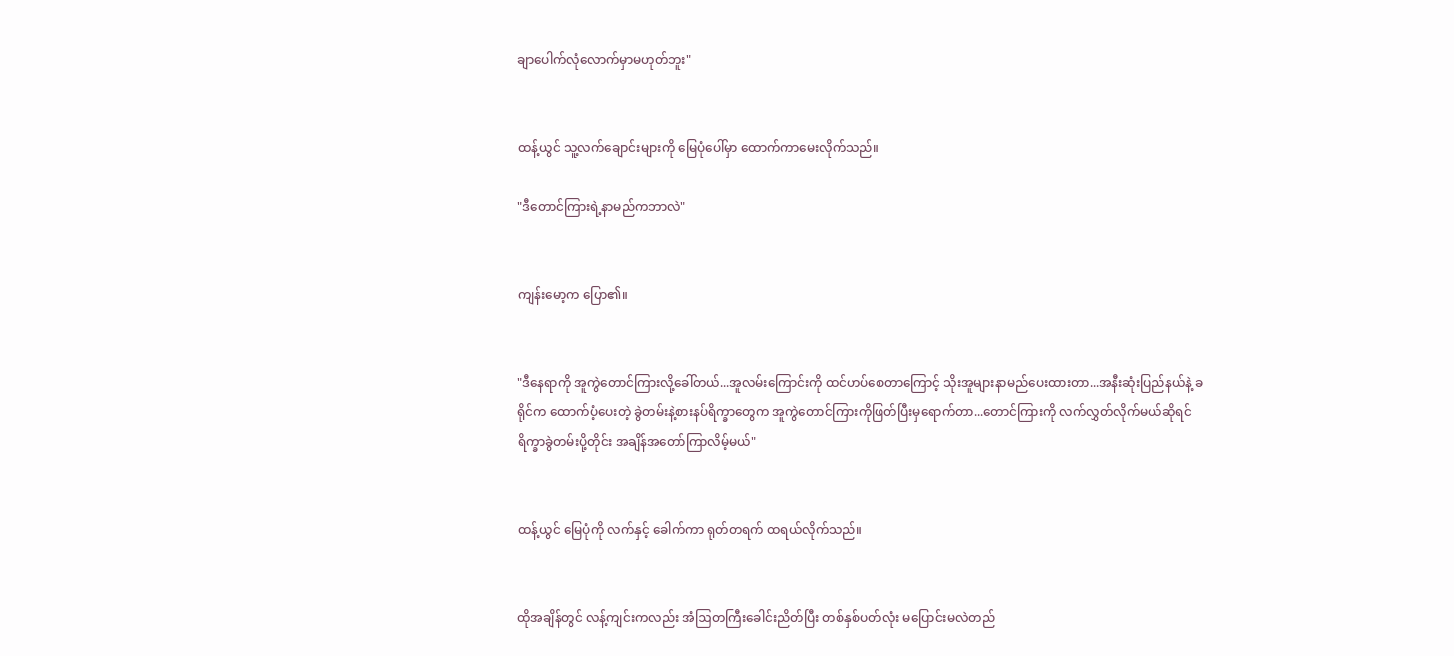ချာပေါက်လုံလောက်မှာမဟုတ်ဘူး"


ထန့်ယွင် သူ့လက်ချောင်းများကို မြေပုံပေါ်မှာ ထောက်ကာမေးလိုက်သည်။

"ဒီတောင်ကြားရဲ့နာမည်ကဘာလဲ"


ကျန်းမော့က ပြော၏။


"ဒီနေရာကို အူကွဲတောင်ကြားလို့ခေါ်တယ်...အူလမ်းကြောင်းကို ထင်ဟပ်စေတာကြောင့် သိုးအူများနာမည်ပေးထားတာ...အနီးဆုံးပြည်နယ်နဲ့ ခရိုင်က ထောက်ပံ့ပေးတဲ့ ခွဲတမ်းနဲ့စားနပ်ရိက္ခာတွေက အူကွဲတောင်ကြားကိုဖြတ်ပြီးမှရောက်တာ...တောင်ကြားကို လက်လွှတ်လိုက်မယ်ဆိုရင် ရိက္ခာခွဲတမ်းပို့တိုင်း အချိန်အတော်ကြာလိမ့်မယ်"


ထန့်ယွင် မြေပုံကို လက်နှင့် ခေါက်ကာ ရုတ်တရက် ထရယ်လိုက်သည်။


ထိုအချိန်တွင် လန့်ကျင်းကလည်း အံဩတကြီးခေါင်းညိတ်ပြီး တစ်နှစ်ပတ်လုံး မပြောင်းမလဲတည်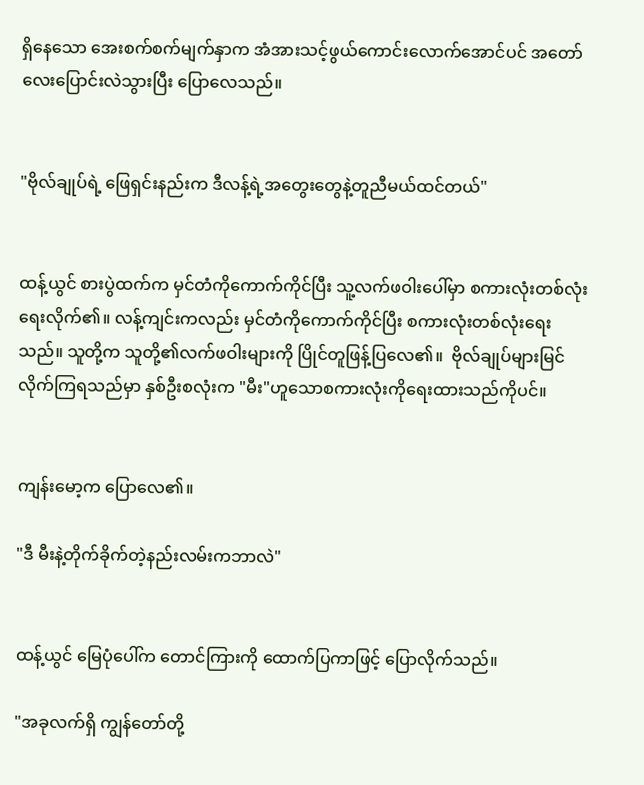ရှိနေသော အေးစက်စက်မျက်နှာက အံအားသင့်ဖွယ်ကောင်းလောက်အောင်ပင် အတော်လေးပြောင်းလဲသွားပြီး ပြောလေသည်။


"ဗိုလ်ချုပ်ရဲ့ ဖြေရှင်းနည်းက ဒီလန့်ရဲ့အတွေးတွေနဲ့တူညီမယ်ထင်တယ်"


ထန့်ယွင် စားပွဲထက်က မှင်တံကိုကောက်ကိုင်ပြီး သူ့လက်ဖဝါးပေါ်မှာ စကားလုံးတစ်လုံးရေးလိုက်၏။ လန့်ကျင်းကလည်း မှင်တံကိုကောက်ကိုင်ပြီး စကားလုံးတစ်လုံးရေးသည်။ သူတို့က သူတို့၏လက်ဖဝါးများကို ပြိုင်တူဖြန့်ပြလေ၏။  ဗိုလ်ချုပ်များမြင်လိုက်ကြရသည်မှာ နှစ်ဦးစလုံးက "မီး"ဟူသောစကားလုံးကိုရေးထားသည်ကိုပင်။


ကျန်းမော့က ပြောလေ၏။

"ဒီ မီးနဲ့တိုက်ခိုက်တဲ့နည်းလမ်းကဘာလဲ"


ထန့်ယွင် မြေပုံပေါ်က တောင်ကြားကို ထောက်ပြကာဖြင့် ပြောလိုက်သည်။

"အခုလက်ရှိ ကျွန်တော်တို့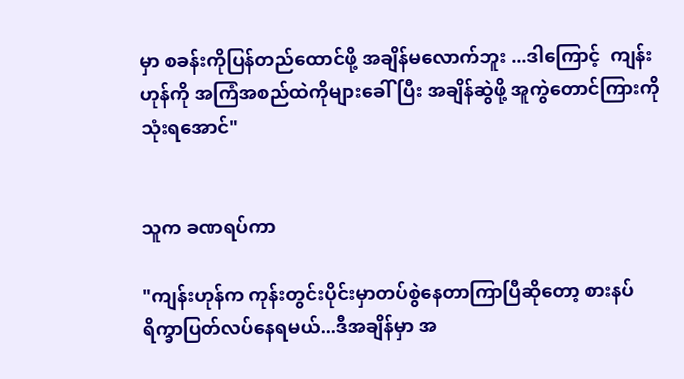မှာ စခန်းကိုပြန်တည်ထောင်ဖို့ အချိန်မလောက်ဘူး ...ဒါကြောင့်  ကျန်းဟုန်ကို အကြံအစည်ထဲကိုများခေါ်ပြီး အချိန်ဆွဲဖို့ အူကွဲတောင်ကြားကို သုံးရအောင်"


သူက ခဏရပ်ကာ

"ကျန်းဟုန်က ကုန်းတွင်းပိုင်းမှာတပ်စွဲနေတာကြာပြီဆိုတော့ စားနပ်ရိက္ခာပြတ်လပ်နေရမယ်...ဒီအချိန်မှာ အ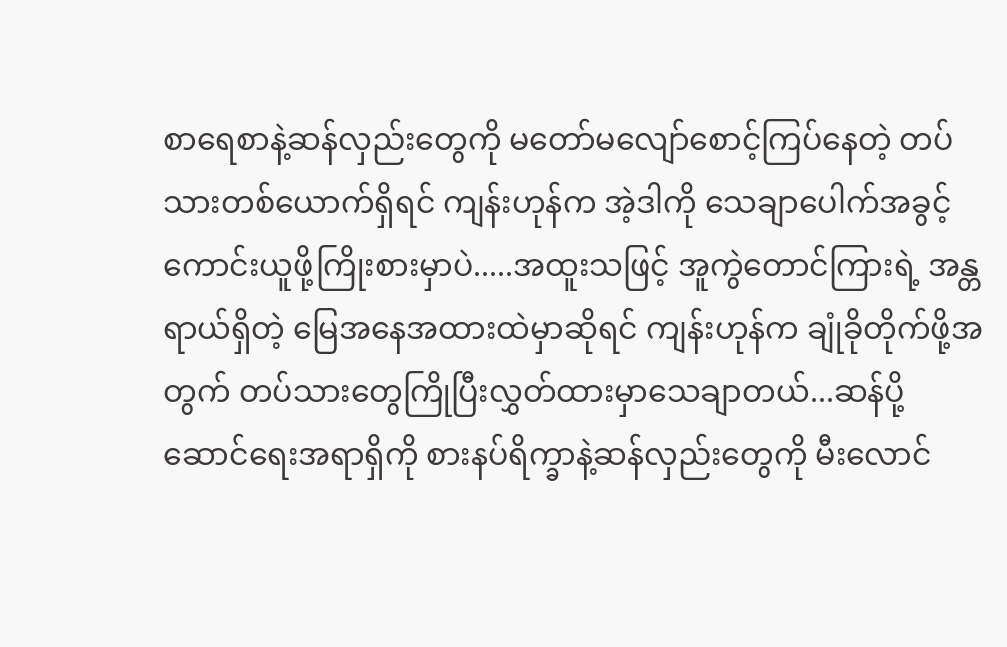စာရေစာနဲ့ဆန်လှည်းတွေကို မတော်မလျော်စောင့်ကြပ်နေတဲ့ တပ်သားတစ်ယောက်ရှိရင် ကျန်းဟုန်က အဲ့ဒါကို သေချာပေါက်အခွင့်ကောင်းယူဖို့ကြိုးစားမှာပဲ.....အထူးသဖြင့် အူကွဲတောင်ကြားရဲ့ အန္တရာယ်ရှိတဲ့ မြေအနေအထားထဲမှာဆိုရင် ကျန်းဟုန်က ချုံခိုတိုက်ဖို့အတွက် တပ်သားတွေကြိုပြီးလွှတ်ထားမှာသေချာတယ်...ဆန်ပို့ဆောင်ရေးအရာရှိကို စားနပ်ရိက္ခာနဲ့ဆန်လှည်းတွေကို မီးလောင်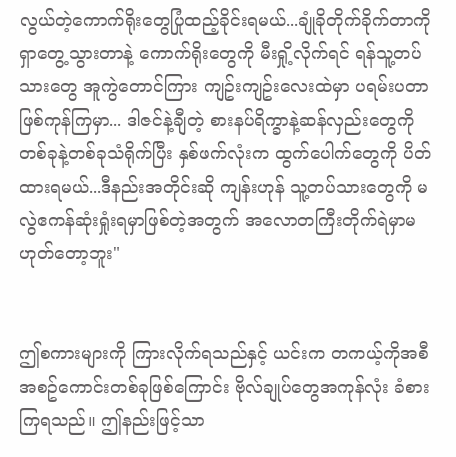လွယ်တဲ့ကောက်ရိုးတွေပြုံထည့်ခိုင်းရမယ်...ချုံခိုတိုက်ခိုက်တာကို ရှာတွေ့သွားတာနဲ့ ကောက်ရိုးတွေကို မီးရှို့လိုက်ရင် ရန်သူ့တပ်သားတွေ အူကွဲတောင်ကြား ကျဥ်းကျဥ်းလေးထဲမှာ ပရမ်းပတာဖြစ်ကုန်ကြမှာ... ဒါဇင်နဲ့ချီတဲ့ စားနပ်ရိက္ခာနဲ့ဆန်လှည်းတွေကို တစ်ခုနဲ့တစ်ခုသံရိုက်ပြီး နှစ်ဖက်လုံးက ထွက်ပေါက်တွေကို ပိတ်ထားရမယ်...ဒီနည်းအတိုင်းဆို ကျန်းဟုန် သူ့တပ်သားတွေကို မလွဲဧကန်ဆုံးရှုံးရမှာဖြစ်တဲ့အတွက် အလောတကြီးတိုက်ရဲမှာမဟုတ်တော့ဘူး"


ဤစကားများကို ကြားလိုက်ရသည်နှင့် ယင်းက တကယ့်ကိုအစီအစဥ်ကောင်းတစ်ခုဖြစ်ကြောင်း ဗိုလ်ချုပ်တွေအကုန်လုံး ခံစားကြရသည်။ ဤနည်းဖြင့်သာ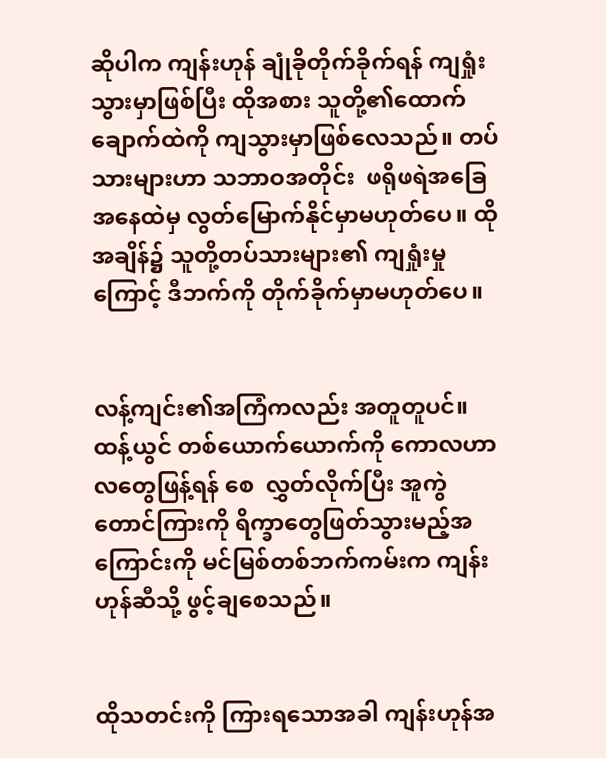ဆိုပါက ကျန်းဟုန် ချုံခိုတိုက်ခိုက်ရန် ကျရှုံးသွားမှာဖြစ်ပြီး ထိုအစား သူတို့၏ထောက်ချောက်ထဲကို ကျသွားမှာဖြစ်လေသည်။ တပ်သားများဟာ သဘာဝအတိုင်း  ဖရိုဖရဲအခြေအနေထဲမှ လွတ်မြောက်နိုင်မှာမဟုတ်ပေ။ ထိုအချိန်၌ သူတို့တပ်သားများ၏ ကျရှုံးမှုကြောင့် ဒီဘက်ကို တိုက်ခိုက်မှာမဟုတ်ပေ။


လန့်ကျင်း၏အကြံကလည်း အတူတူပင်။ ထန့်ယွင် တစ်ယောက်ယောက်ကို ကောလဟာလတွေဖြန့်ရန် စေ  လွှတ်လိုက်ပြီး အူကွဲတောင်ကြားကို ရိက္ခာတွေဖြတ်သွားမည့်အကြောင်းကို မင်မြစ်တစ်ဘက်ကမ်းက ကျန်းဟုန်ဆီသို့ ဖွင့်ချစေသည်။


ထိုသတင်းကို ကြားရသောအခါ ကျန်းဟုန်အ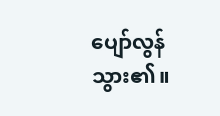ပျော်လွန်သွား၏။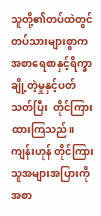သူတို့၏တပ်ထဲတွင် တပ်သားများစွာက အစာရေစာနှင့်ရိက္ခာချို့တဲ့မှုနှင့်ပတ်သတ်ပြီး  တိုင်ကြားထားကြသည်။ ကျန်းဟုန် တိုင်ကြားသူအများအပြားကို အစာ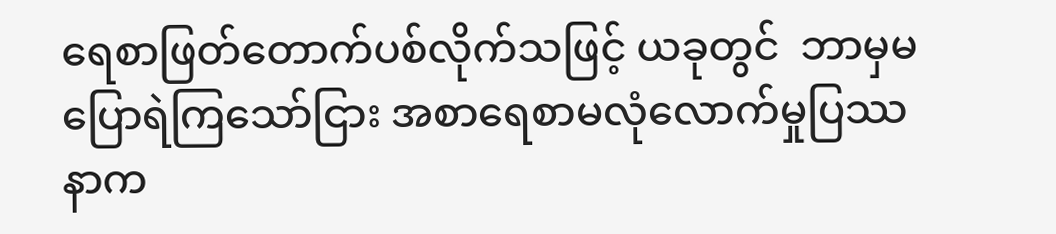ရေစာဖြတ်တောက်ပစ်လိုက်သဖြင့် ယခုတွင်  ဘာမှမပြောရဲကြသော်ငြား အစာရေစာမလုံလောက်မှုပြဿနာက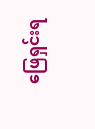ဖြေရှင်းရ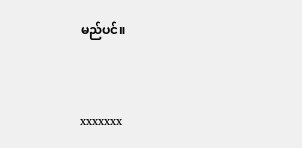မည်ပင်။


xxxxxxx